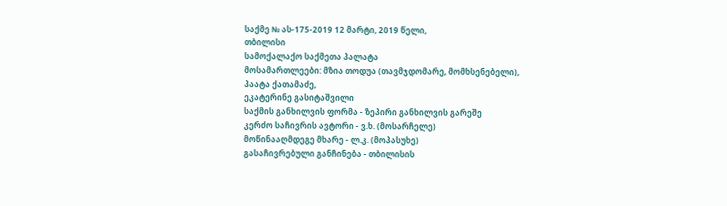საქმე № ას-175-2019 12 მარტი, 2019 წელი,
თბილისი
სამოქალაქო საქმეთა პალატა
მოსამართლეები: მზია თოდუა (თავმჯდომარე, მომხსენებელი),
პაატა ქათამაძე,
ეკატერინე გასიტაშვილი
საქმის განხილვის ფორმა - ზეპირი განხილვის გარეშე
კერძო საჩივრის ავტორი - ვ.ხ. (მოსარჩელე)
მოწინააღმდეგე მხარე - ლ.კ. (მოპასუხე)
გასაჩივრებული განჩინება - თბილისის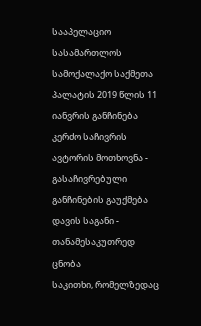სააპელაციო სასამართლოს სამოქალაქო საქმეთა პალატის 2019 წლის 11 იანვრის განჩინება
კერძო საჩივრის ავტორის მოთხოვნა - გასაჩივრებული განჩინების გაუქმება
დავის საგანი - თანამესაკუთრედ ცნობა
საკითხი, რომელზედაც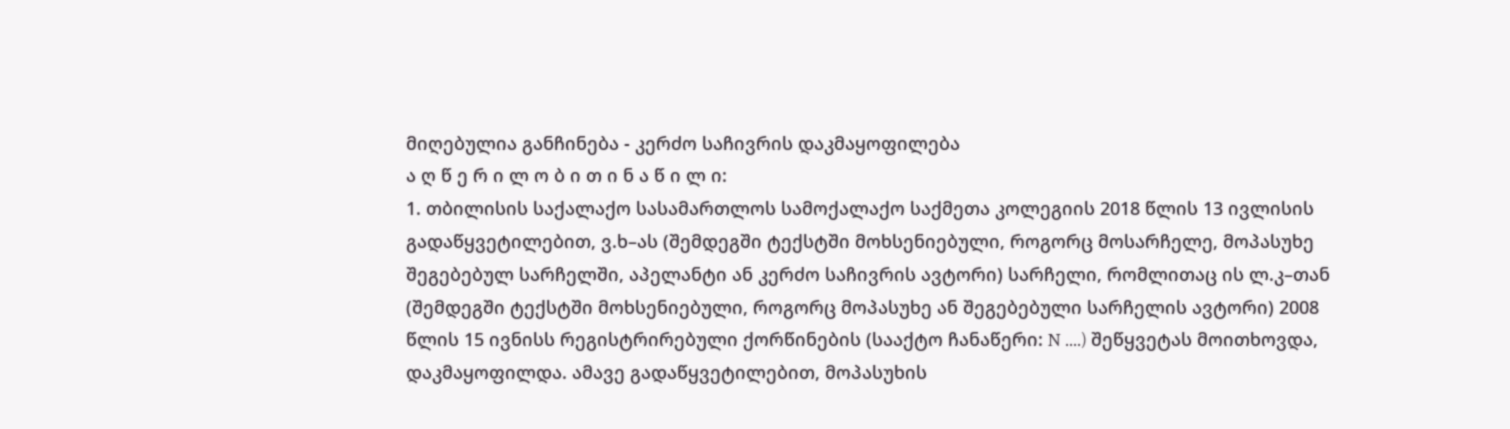მიღებულია განჩინება - კერძო საჩივრის დაკმაყოფილება
ა ღ წ ე რ ი ლ ო ბ ი თ ი ნ ა წ ი ლ ი:
1. თბილისის საქალაქო სასამართლოს სამოქალაქო საქმეთა კოლეგიის 2018 წლის 13 ივლისის გადაწყვეტილებით, ვ.ხ–ას (შემდეგში ტექსტში მოხსენიებული, როგორც მოსარჩელე, მოპასუხე შეგებებულ სარჩელში, აპელანტი ან კერძო საჩივრის ავტორი) სარჩელი, რომლითაც ის ლ.კ–თან (შემდეგში ტექსტში მოხსენიებული, როგორც მოპასუხე ან შეგებებული სარჩელის ავტორი) 2008 წლის 15 ივნისს რეგისტრირებული ქორწინების (სააქტო ჩანაწერი: N ....) შეწყვეტას მოითხოვდა, დაკმაყოფილდა. ამავე გადაწყვეტილებით, მოპასუხის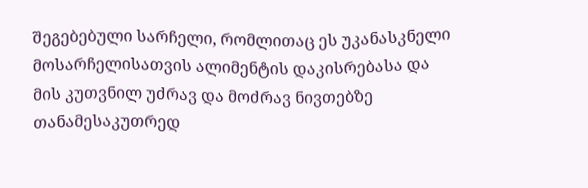შეგებებული სარჩელი, რომლითაც ეს უკანასკნელი მოსარჩელისათვის ალიმენტის დაკისრებასა და მის კუთვნილ უძრავ და მოძრავ ნივთებზე თანამესაკუთრედ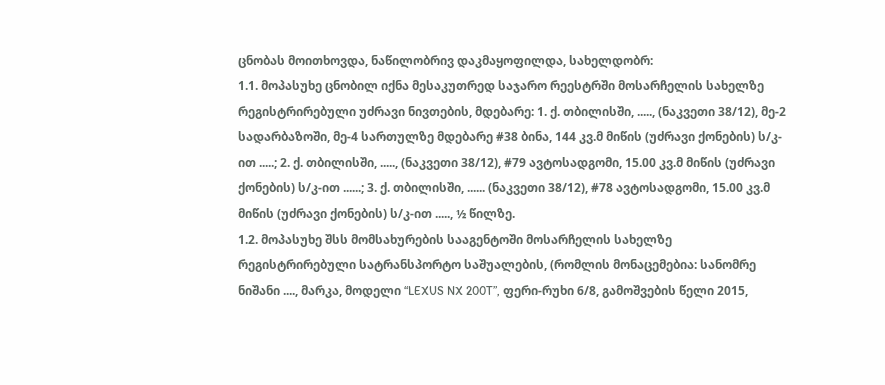ცნობას მოითხოვდა, ნაწილობრივ დაკმაყოფილდა, სახელდობრ:
1.1. მოპასუხე ცნობილ იქნა მესაკუთრედ საჯარო რეესტრში მოსარჩელის სახელზე რეგისტრირებული უძრავი ნივთების, მდებარე: 1. ქ. თბილისში, ....., (ნაკვეთი 38/12), მე-2 სადარბაზოში, მე-4 სართულზე მდებარე #38 ბინა, 144 კვ.მ მიწის (უძრავი ქონების) ს/კ-ით .....; 2. ქ. თბილისში, ....., (ნაკვეთი 38/12), #79 ავტოსადგომი, 15.00 კვ.მ მიწის (უძრავი ქონების) ს/კ-ით ......; 3. ქ. თბილისში, ...... (ნაკვეთი 38/12), #78 ავტოსადგომი, 15.00 კვ.მ მიწის (უძრავი ქონების) ს/კ-ით ....., ½ წილზე.
1.2. მოპასუხე შსს მომსახურების სააგენტოში მოსარჩელის სახელზე რეგისტრირებული სატრანსპორტო საშუალების, (რომლის მონაცემებია: სანომრე ნიშანი ...., მარკა, მოდელი “LEXUS NX 200T”, ფერი-რუხი 6/8, გამოშვების წელი 2015,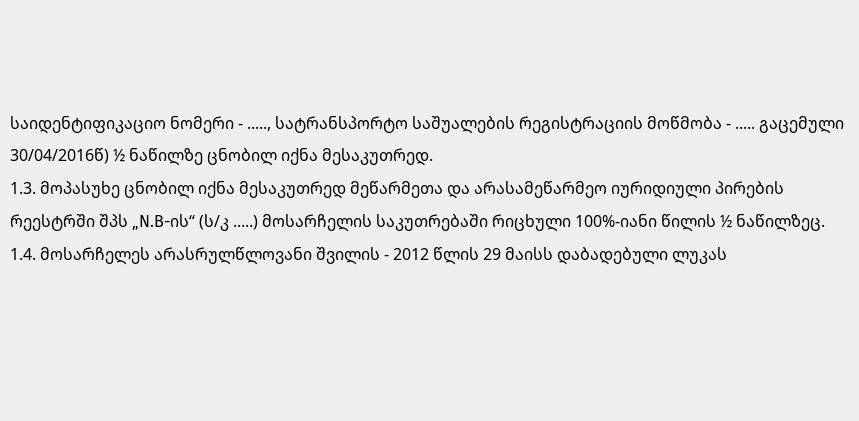საიდენტიფიკაციო ნომერი - ....., სატრანსპორტო საშუალების რეგისტრაციის მოწმობა - ..... გაცემული 30/04/2016წ) ½ ნაწილზე ცნობილ იქნა მესაკუთრედ.
1.3. მოპასუხე ცნობილ იქნა მესაკუთრედ მეწარმეთა და არასამეწარმეო იურიდიული პირების რეესტრში შპს „N.B-ის“ (ს/კ .....) მოსარჩელის საკუთრებაში რიცხული 100%-იანი წილის ½ ნაწილზეც.
1.4. მოსარჩელეს არასრულწლოვანი შვილის - 2012 წლის 29 მაისს დაბადებული ლუკას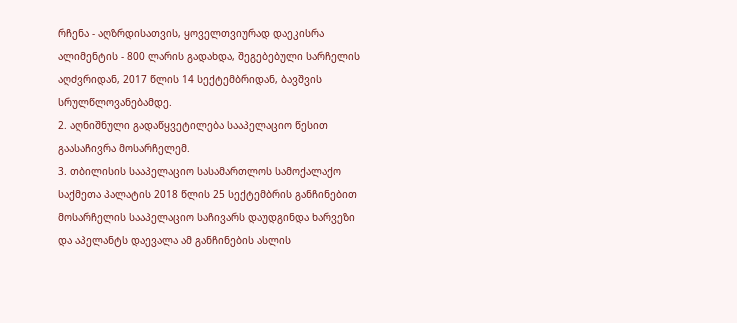რჩენა - აღზრდისათვის, ყოველთვიურად დაეკისრა ალიმენტის - 800 ლარის გადახდა, შეგებებული სარჩელის აღძვრიდან, 2017 წლის 14 სექტემბრიდან, ბავშვის სრულწლოვანებამდე.
2. აღნიშნული გადაწყვეტილება სააპელაციო წესით გაასაჩივრა მოსარჩელემ.
3. თბილისის სააპელაციო სასამართლოს სამოქალაქო საქმეთა პალატის 2018 წლის 25 სექტემბრის განჩინებით მოსარჩელის სააპელაციო საჩივარს დაუდგინდა ხარვეზი და აპელანტს დაევალა ამ განჩინების ასლის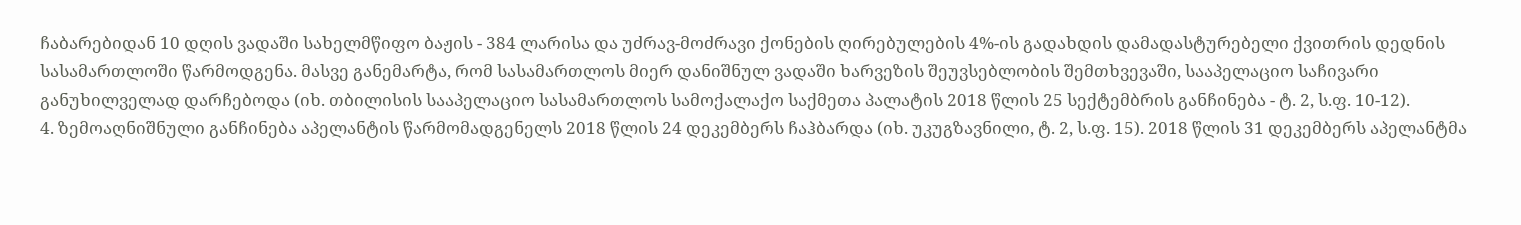ჩაბარებიდან 10 დღის ვადაში სახელმწიფო ბაჟის - 384 ლარისა და უძრავ-მოძრავი ქონების ღირებულების 4%-ის გადახდის დამადასტურებელი ქვითრის დედნის სასამართლოში წარმოდგენა. მასვე განემარტა, რომ სასამართლოს მიერ დანიშნულ ვადაში ხარვეზის შეუვსებლობის შემთხვევაში, სააპელაციო საჩივარი განუხილველად დარჩებოდა (იხ. თბილისის სააპელაციო სასამართლოს სამოქალაქო საქმეთა პალატის 2018 წლის 25 სექტემბრის განჩინება - ტ. 2, ს.ფ. 10-12).
4. ზემოაღნიშნული განჩინება აპელანტის წარმომადგენელს 2018 წლის 24 დეკემბერს ჩაჰბარდა (იხ. უკუგზავნილი, ტ. 2, ს.ფ. 15). 2018 წლის 31 დეკემბერს აპელანტმა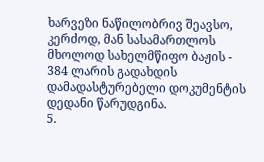ხარვეზი ნაწილობრივ შეავსო, კერძოდ, მან სასამართლოს მხოლოდ სახელმწიფო ბაჟის - 384 ლარის გადახდის დამადასტურებელი დოკუმენტის დედანი წარუდგინა.
5.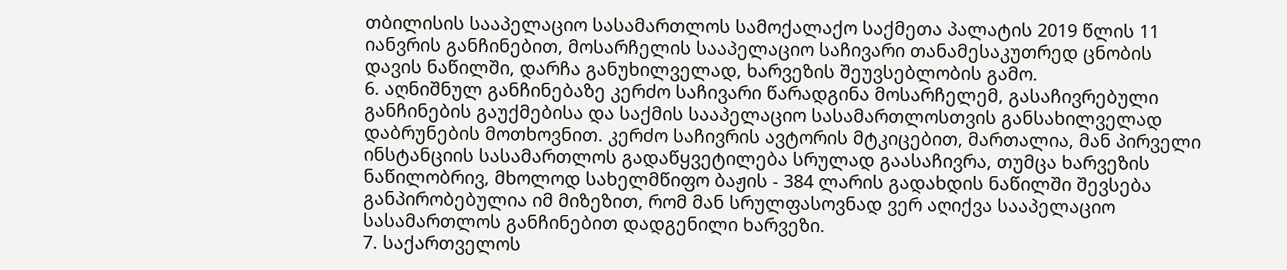თბილისის სააპელაციო სასამართლოს სამოქალაქო საქმეთა პალატის 2019 წლის 11 იანვრის განჩინებით, მოსარჩელის სააპელაციო საჩივარი თანამესაკუთრედ ცნობის დავის ნაწილში, დარჩა განუხილველად, ხარვეზის შეუვსებლობის გამო.
6. აღნიშნულ განჩინებაზე კერძო საჩივარი წარადგინა მოსარჩელემ, გასაჩივრებული განჩინების გაუქმებისა და საქმის სააპელაციო სასამართლოსთვის განსახილველად დაბრუნების მოთხოვნით. კერძო საჩივრის ავტორის მტკიცებით, მართალია, მან პირველი ინსტანციის სასამართლოს გადაწყვეტილება სრულად გაასაჩივრა, თუმცა ხარვეზის ნაწილობრივ, მხოლოდ სახელმწიფო ბაჟის - 384 ლარის გადახდის ნაწილში შევსება განპირობებულია იმ მიზეზით, რომ მან სრულფასოვნად ვერ აღიქვა სააპელაციო სასამართლოს განჩინებით დადგენილი ხარვეზი.
7. საქართველოს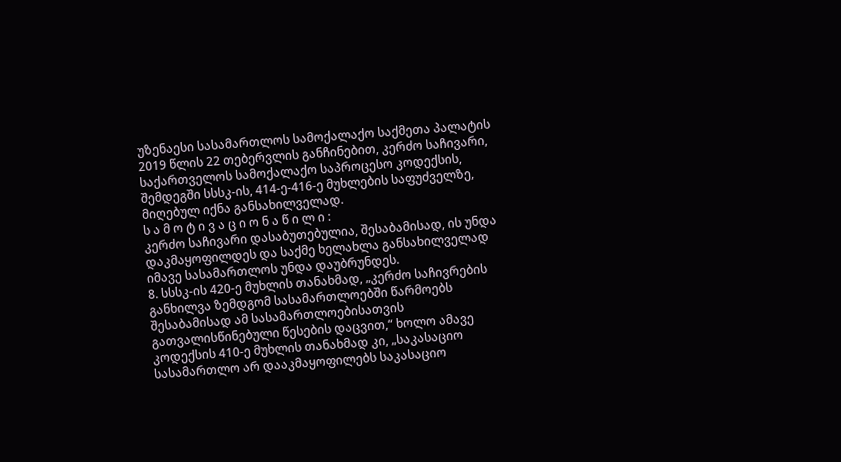უზენაესი სასამართლოს სამოქალაქო საქმეთა პალატის 2019 წლის 22 თებერვლის განჩინებით, კერძო საჩივარი, საქართველოს სამოქალაქო საპროცესო კოდექსის, შემდეგში სსსკ-ის, 414-ე-416-ე მუხლების საფუძველზე, მიღებულ იქნა განსახილველად.
ს ა მ ო ტ ი ვ ა ც ი ო ნ ა წ ი ლ ი :
კერძო საჩივარი დასაბუთებულია, შესაბამისად, ის უნდა დაკმაყოფილდეს და საქმე ხელახლა განსახილველად იმავე სასამართლოს უნდა დაუბრუნდეს.
8. სსსკ-ის 420-ე მუხლის თანახმად, „კერძო საჩივრების განხილვა ზემდგომ სასამართლოებში წარმოებს შესაბამისად ამ სასამართლოებისათვის გათვალისწინებული წესების დაცვით,“ ხოლო ამავე კოდექსის 410-ე მუხლის თანახმად კი, „საკასაციო სასამართლო არ დააკმაყოფილებს საკასაციო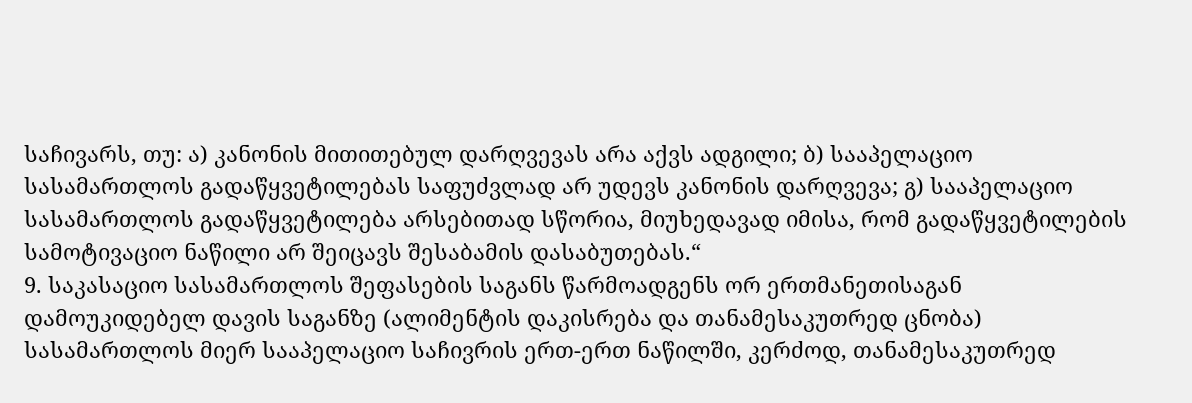საჩივარს, თუ: ა) კანონის მითითებულ დარღვევას არა აქვს ადგილი; ბ) სააპელაციო სასამართლოს გადაწყვეტილებას საფუძვლად არ უდევს კანონის დარღვევა; გ) სააპელაციო სასამართლოს გადაწყვეტილება არსებითად სწორია, მიუხედავად იმისა, რომ გადაწყვეტილების სამოტივაციო ნაწილი არ შეიცავს შესაბამის დასაბუთებას.“
9. საკასაციო სასამართლოს შეფასების საგანს წარმოადგენს ორ ერთმანეთისაგან დამოუკიდებელ დავის საგანზე (ალიმენტის დაკისრება და თანამესაკუთრედ ცნობა) სასამართლოს მიერ სააპელაციო საჩივრის ერთ-ერთ ნაწილში, კერძოდ, თანამესაკუთრედ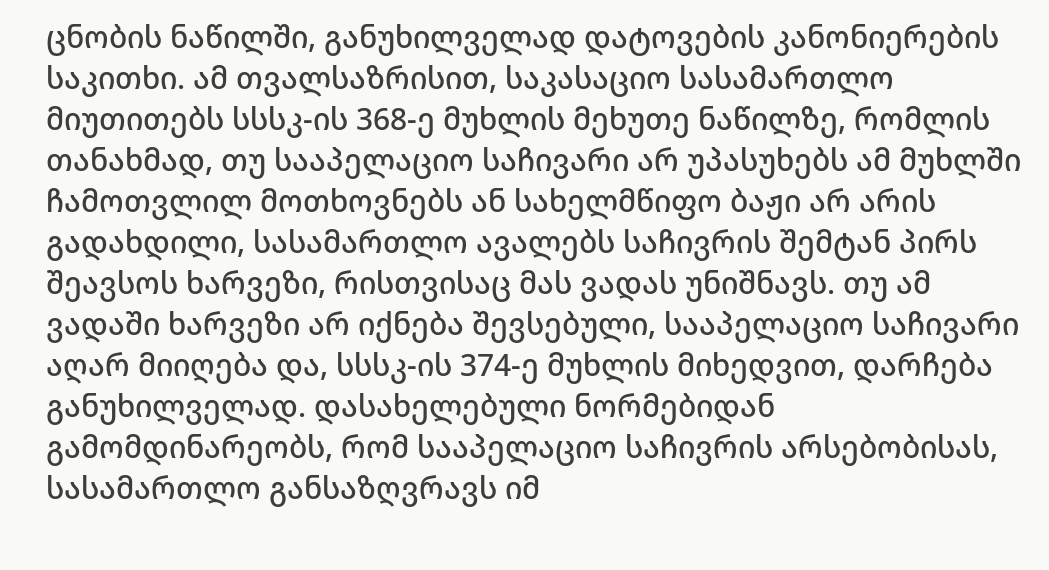ცნობის ნაწილში, განუხილველად დატოვების კანონიერების საკითხი. ამ თვალსაზრისით, საკასაციო სასამართლო მიუთითებს სსსკ-ის 368-ე მუხლის მეხუთე ნაწილზე, რომლის თანახმად, თუ სააპელაციო საჩივარი არ უპასუხებს ამ მუხლში ჩამოთვლილ მოთხოვნებს ან სახელმწიფო ბაჟი არ არის გადახდილი, სასამართლო ავალებს საჩივრის შემტან პირს შეავსოს ხარვეზი, რისთვისაც მას ვადას უნიშნავს. თუ ამ ვადაში ხარვეზი არ იქნება შევსებული, სააპელაციო საჩივარი აღარ მიიღება და, სსსკ-ის 374-ე მუხლის მიხედვით, დარჩება განუხილველად. დასახელებული ნორმებიდან გამომდინარეობს, რომ სააპელაციო საჩივრის არსებობისას, სასამართლო განსაზღვრავს იმ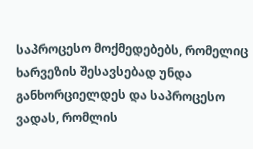საპროცესო მოქმედებებს, რომელიც ხარვეზის შესავსებად უნდა განხორციელდეს და საპროცესო ვადას, რომლის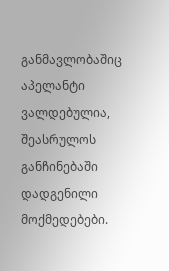განმავლობაშიც აპელანტი ვალდებულია, შეასრულოს განჩინებაში დადგენილი მოქმედებები.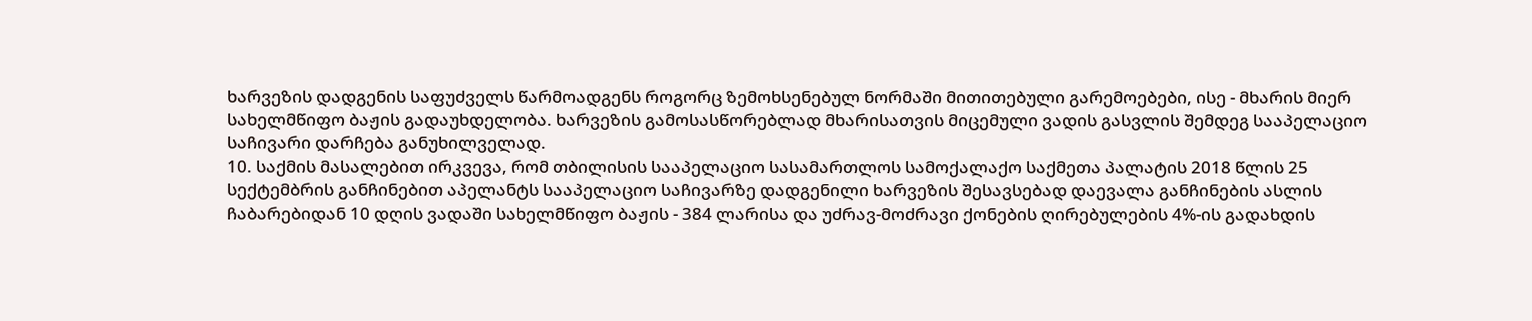ხარვეზის დადგენის საფუძველს წარმოადგენს როგორც ზემოხსენებულ ნორმაში მითითებული გარემოებები, ისე - მხარის მიერ სახელმწიფო ბაჟის გადაუხდელობა. ხარვეზის გამოსასწორებლად მხარისათვის მიცემული ვადის გასვლის შემდეგ სააპელაციო საჩივარი დარჩება განუხილველად.
10. საქმის მასალებით ირკვევა, რომ თბილისის სააპელაციო სასამართლოს სამოქალაქო საქმეთა პალატის 2018 წლის 25 სექტემბრის განჩინებით აპელანტს სააპელაციო საჩივარზე დადგენილი ხარვეზის შესავსებად დაევალა განჩინების ასლის ჩაბარებიდან 10 დღის ვადაში სახელმწიფო ბაჟის - 384 ლარისა და უძრავ-მოძრავი ქონების ღირებულების 4%-ის გადახდის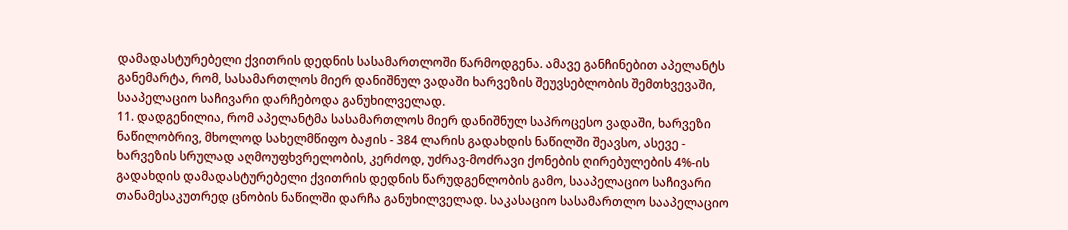დამადასტურებელი ქვითრის დედნის სასამართლოში წარმოდგენა. ამავე განჩინებით აპელანტს განემარტა, რომ, სასამართლოს მიერ დანიშნულ ვადაში ხარვეზის შეუვსებლობის შემთხვევაში, სააპელაციო საჩივარი დარჩებოდა განუხილველად.
11. დადგენილია, რომ აპელანტმა სასამართლოს მიერ დანიშნულ საპროცესო ვადაში, ხარვეზი ნაწილობრივ, მხოლოდ სახელმწიფო ბაჟის - 384 ლარის გადახდის ნაწილში შეავსო, ასევე - ხარვეზის სრულად აღმოუფხვრელობის, კერძოდ, უძრავ-მოძრავი ქონების ღირებულების 4%-ის გადახდის დამადასტურებელი ქვითრის დედნის წარუდგენლობის გამო, სააპელაციო საჩივარი თანამესაკუთრედ ცნობის ნაწილში დარჩა განუხილველად. საკასაციო სასამართლო სააპელაციო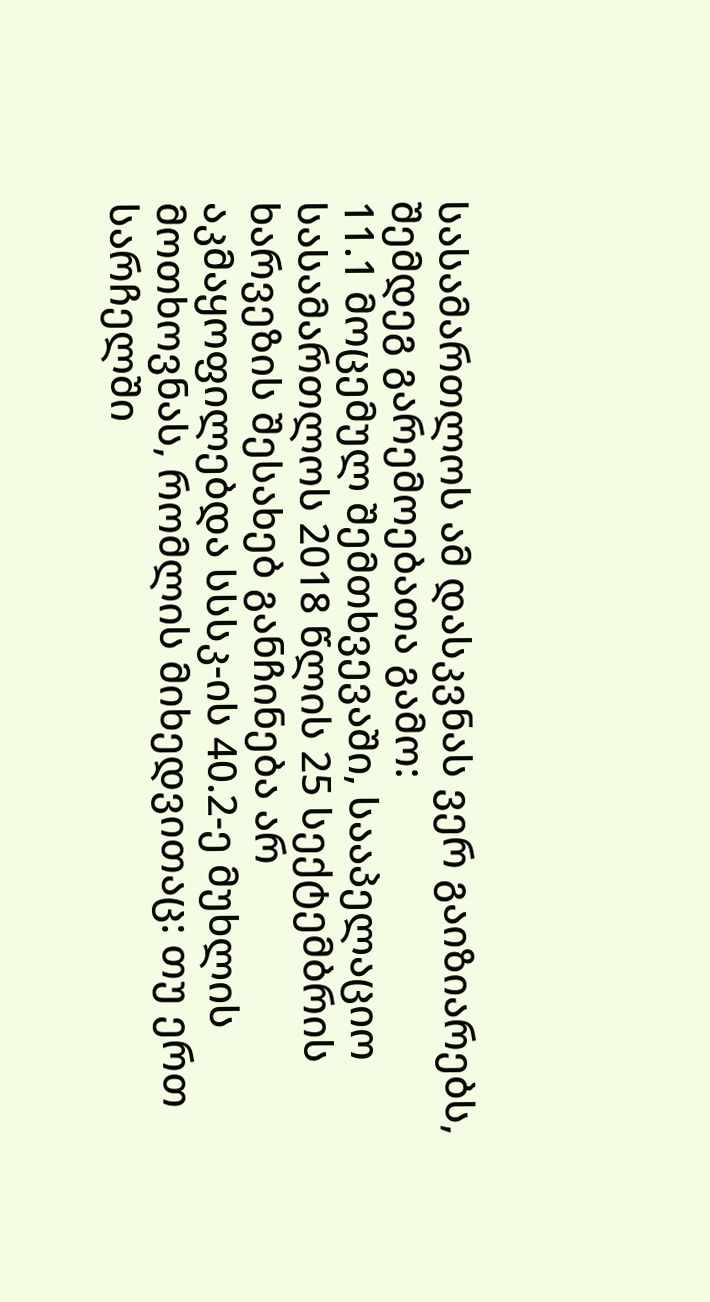სასამართლოს ამ დასკვნას ვერ გაიზიარებს, შემდეგ გარემოებათა გამო:
11.1 მოცემულ შემთხვევაში, სააპელაციო სასამართლოს 2018 წლის 25 სექტემბრის ხარვეზის შესახებ განჩინება არ აკმაყოფილებდა სსსკ-ის 40.2-ე მუხლის მოთხოვნას, რომლის მიხედვითაც: თუ ერთ სარჩელში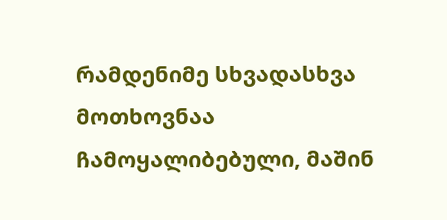რამდენიმე სხვადასხვა მოთხოვნაა ჩამოყალიბებული, მაშინ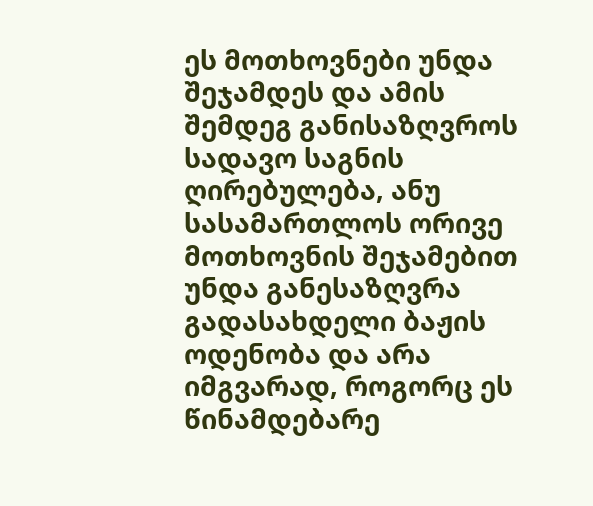ეს მოთხოვნები უნდა შეჯამდეს და ამის შემდეგ განისაზღვროს სადავო საგნის ღირებულება, ანუ სასამართლოს ორივე მოთხოვნის შეჯამებით უნდა განესაზღვრა გადასახდელი ბაჟის ოდენობა და არა იმგვარად, როგორც ეს წინამდებარე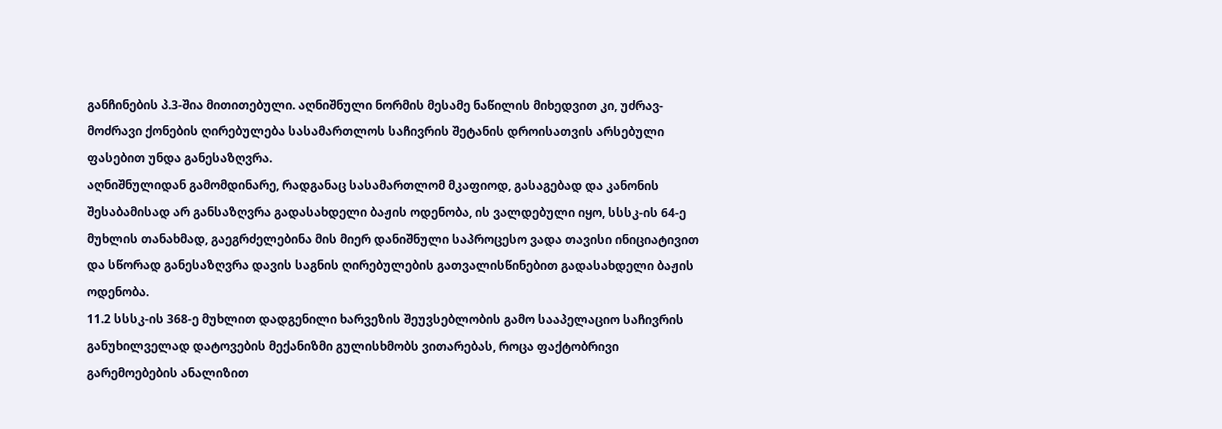განჩინების პ.3-შია მითითებული. აღნიშნული ნორმის მესამე ნაწილის მიხედვით კი, უძრავ-მოძრავი ქონების ღირებულება სასამართლოს საჩივრის შეტანის დროისათვის არსებული ფასებით უნდა განესაზღვრა.
აღნიშნულიდან გამომდინარე, რადგანაც სასამართლომ მკაფიოდ, გასაგებად და კანონის შესაბამისად არ განსაზღვრა გადასახდელი ბაჟის ოდენობა, ის ვალდებული იყო, სსსკ-ის 64-ე მუხლის თანახმად, გაეგრძელებინა მის მიერ დანიშნული საპროცესო ვადა თავისი ინიციატივით და სწორად განესაზღვრა დავის საგნის ღირებულების გათვალისწინებით გადასახდელი ბაჟის ოდენობა.
11.2 სსსკ-ის 368-ე მუხლით დადგენილი ხარვეზის შეუვსებლობის გამო სააპელაციო საჩივრის განუხილველად დატოვების მექანიზმი გულისხმობს ვითარებას, როცა ფაქტობრივი გარემოებების ანალიზით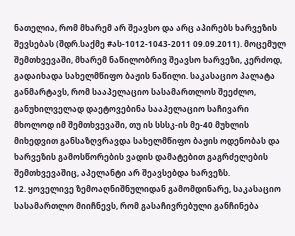ნათელია, რომ მხარემ არ შეავსო და არც აპირებს ხარვეზის შევსებას (შდრ.საქმე #ას-1012-1043-2011 09.09.2011). მოცემულ შემთხვევაში, მხარემ ნაწილობრივ შეავსო ხარვეზი, კერძოდ, გადაიხადა სახელმწიფო ბაჟის ნაწილი. საკასაციო პალატა განმარტავს, რომ სააპელაციო სასამართლოს შეეძლო, განუხილველად დაეტოვებინა სააპელაციო საჩივარი მხოლოდ იმ შემთხვევაში, თუ ის სსსკ-ის მე-40 მუხლის მიხედვით განსაზღვრავდა სახელმწიფო ბაჟის ოდენობას და ხარვეზის გამოსწორების ვადის დამატებით გაგრძელების შემთხვევაშიც, აპელანტი არ შეავსებდა ხარვეზს.
12. ყოველივე ზემოაღნიშნულიდან გამომდინარე, საკასაციო სასამართლო მიიჩნევს, რომ გასაჩივრებული განჩინება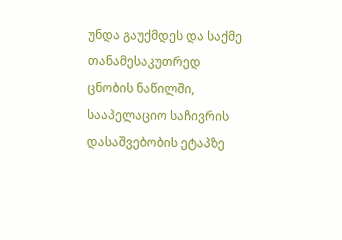უნდა გაუქმდეს და საქმე თანამესაკუთრედ ცნობის ნაწილში, სააპელაციო საჩივრის დასაშვებობის ეტაპზე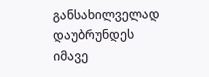განსახილველად დაუბრუნდეს იმავე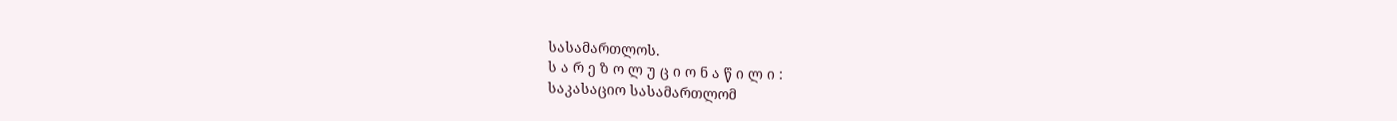სასამართლოს.
ს ა რ ე ზ ო ლ უ ც ი ო ნ ა წ ი ლ ი :
საკასაციო სასამართლომ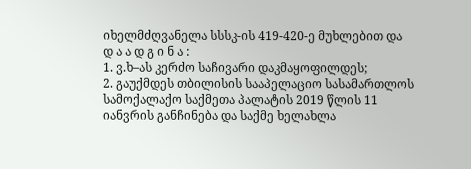იხელმძღვანელა სსსკ-ის 419-420-ე მუხლებით და
დ ა ა დ გ ი ნ ა :
1. ვ.ხ–ას კერძო საჩივარი დაკმაყოფილდეს;
2. გაუქმდეს თბილისის სააპელაციო სასამართლოს სამოქალაქო საქმეთა პალატის 2019 წლის 11 იანვრის განჩინება და საქმე ხელახლა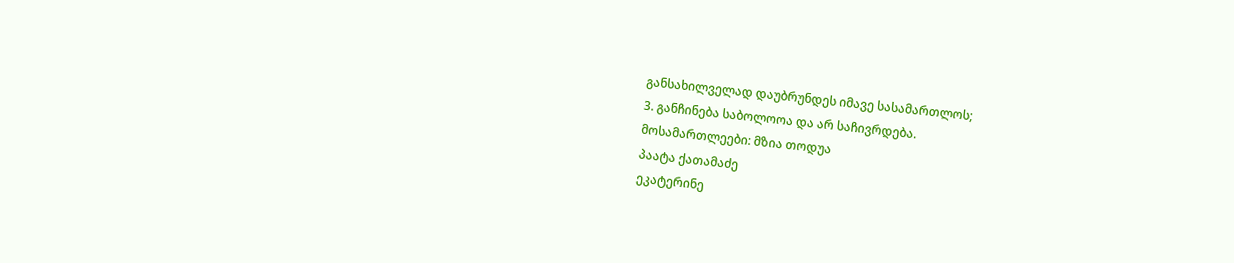განსახილველად დაუბრუნდეს იმავე სასამართლოს;
3. განჩინება საბოლოოა და არ საჩივრდება.
მოსამართლეები: მზია თოდუა
პაატა ქათამაძე
ეკატერინე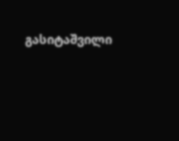გასიტაშვილი